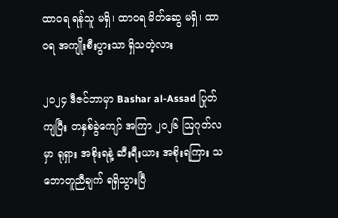ထာဝရ ရန်သူ မရှိ၊ ထာဝရ မိတ်ဆွေ မရှိ၊ ထာဝရ အကျိုးစီးပွားသာ ရှိသတဲ့လား

၂၀၂၄ ဒီဇင်ဘာမှာ Bashar al-Assad ပြုတ်ကျပြီး တနှစ်ခွဲကျော် အကြာ ၂၀၂၆ ဩဂုတ်လမှာ ရုရှား အစိုးရနဲ့ ဆီးရီးယား အစိုးရကြား သဘောတူညီချက် ရရှိသွားပြီ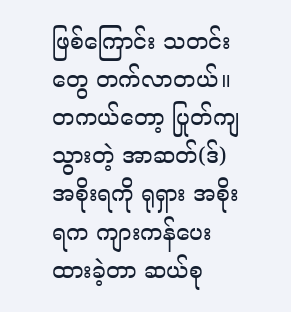ဖြစ်ကြောင်း သတင်းတွေ တက်လာတယ်။ တကယ်တော့ ပြုတ်ကျသွားတဲ့ အာဆတ်(ဒ်) အစိုးရကို ရုရှား အစိုးရက ကျားကန်ပေးထားခဲ့တာ ဆယ်စု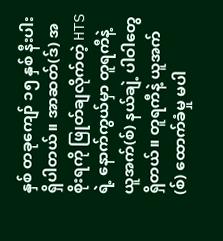နှစ် တခုကျော် ၁၅ နှစ် နီးပါး ရှိပါတယ်။ အာဆတ်(ဒ်) အစိုးရကို ဖြုတ်ချလိုက်တဲ့ HTS ရဲ့ နောက်ကွယ်မှာ တူရကီနဲ့ ယူအက်(စ်) နယ်ချဲ့ ပါဝါတွေ ရှိတယ်။ တူရကီနဲ့ ယူအက်(စ်) ထောက်ခံမှု မပါ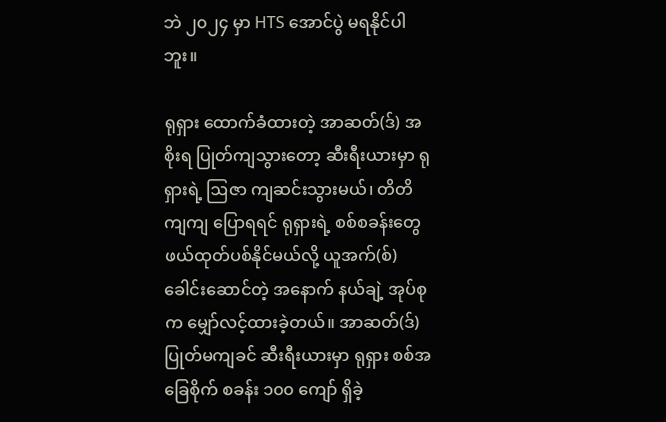ဘဲ ၂၀၂၄ မှာ HTS အောင်ပွဲ မရနိုင်ပါဘူး။

ရုရှား ထောက်ခံထားတဲ့ အာဆတ်(ဒ်) အစိုးရ ပြုတ်ကျသွားတော့ ဆီးရီးယားမှာ ရုရှားရဲ့ ဩဇာ ကျဆင်းသွားမယ်၊ တိတိကျကျ ပြောရရင် ရုရှားရဲ့ စစ်စခန်းတွေ ဖယ်ထုတ်ပစ်နိုင်မယ်လို့ ယူအက်(စ်) ခေါင်းဆောင်တဲ့ အနောက် နယ်ချဲ့ အုပ်စုက မျှော်လင့်ထားခဲ့တယ်။ အာဆတ်(ဒ်) ပြုတ်မကျခင် ဆီးရီးယားမှာ ရုရှား စစ်အခြေစိုက် စခန်း ၁၀၀ ကျော် ရှိခဲ့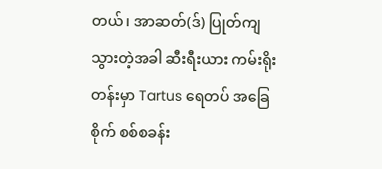တယ်၊ အာဆတ်(ဒ်) ပြုတ်ကျသွားတဲ့အခါ ဆီးရီးယား ကမ်းရိုးတန်းမှာ Tartus ရေတပ် အခြေစိုက် စစ်စခန်း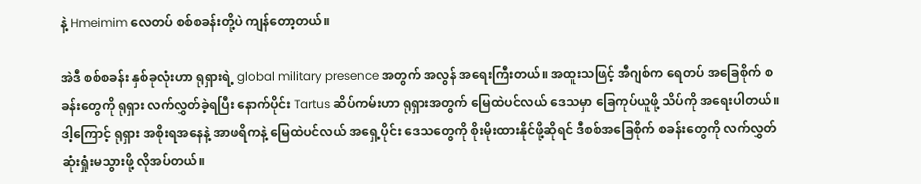နဲ့ Hmeimim လေတပ် စစ်စခန်းတို့ပဲ ကျန်တော့တယ်။

အဲဒီ စစ်စခန်း နှစ်ခုလုံးဟာ ရုရှားရဲ့ global military presence အတွက် အလွန် အရေးကြီးတယ်။ အထူးသဖြင့် အီဂျစ်က ရေတပ် အခြေစိုက် စခန်းတွေကို ရုရှား လက်လွှတ်ခဲ့ရပြီး နောက်ပိုင်း Tartus ဆိပ်ကမ်းဟာ ရုရှားအတွက် မြေထဲပင်လယ် ဒေသမှာ ခြေကုပ်ယူဖို့ သိပ်ကို အရေးပါတယ်။ ဒါ့ကြောင့် ရုရှား အစိုးရအနေနဲ့ အာဖရိကနဲ့ မြေထဲပင်လယ် အရှေ့ပိုင်း ဒေသတွေကို စိုးမိုးထားနိုင်ဖို့ဆိုရင် ဒီစစ်အခြေစိုက် စခန်းတွေကို လက်လွှတ်ဆုံးရှုံးမသွားဖို့ လိုအပ်တယ်။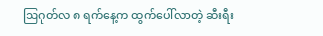ဩဂုတ်လ ၈ ရက်နေ့က ထွက်ပေါ်လာတဲ့ ဆီးရီး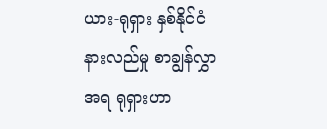ယား-ရုရှား နှစ်နိုင်ငံ နားလည်မှု စာချွန်လွှာအရ ရုရှားဟာ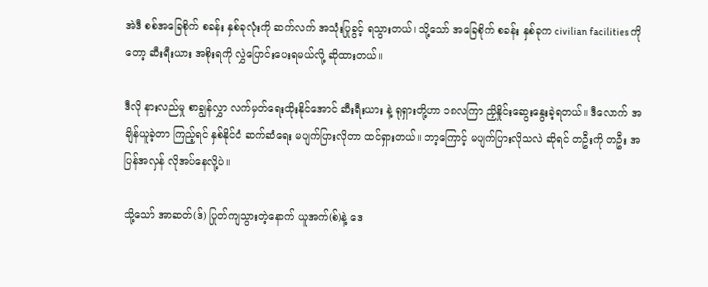အဲဒီ စစ်အခြေစိုက် စခန်း နှစ်ခုလုံးကို ဆက်လက် အသုံးပြုခွင့် ရသွားတယ်၊ သို့သော် အခြေစိုက် စခန်း နှစ်ခုက civilian facilities ကိုတော့ ဆီးရီးယား အစိုးရကို လွှဲပြောင်းပေးရမယ်လို့ ဆိုထားတယ်။

ဒီလို နားလည်မှု စာချွန်လွှာ လက်မှတ်ရေးထိုးနိုင်အောင် ဆီးရီးယား နဲ့ ရုရှားတို့ဟာ ၁၈လကြာ ညှိနှိုင်းဆွေးနွေးခဲ့ရတယ်။ ဒီလောက် အချိန်ယူခဲ့တာ ကြည့်ရင် နှစ်နိုင်ငံ ဆက်ဆံရေး မပျက်ပြားလိုတာ ထင်ရှားတယ်။ ဘာ့ကြောင့် မပျက်ပြားလိုသလဲ ဆိုရင် တဦးကို တဦး အပြန်အလှန် လိုအပ်နေလို့ပဲ။

သို့သော် အာဆတ်(ဒ်) ပြုတ်ကျသွားတဲ့နောက် ယူအက်(စ်)နဲ့ ဒေ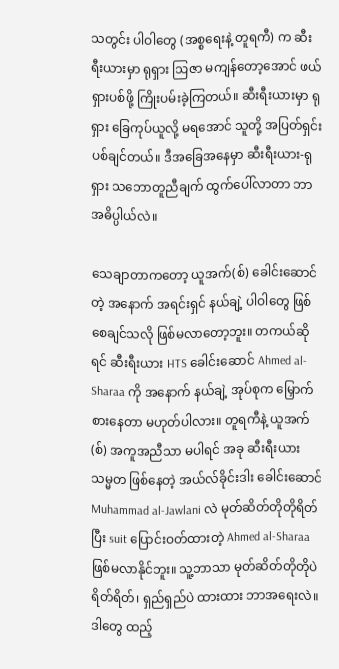သတွင်း ပါဝါတွေ (အစ္စရေးနဲ့ တူရကီ) က ဆီးရီးယားမှာ ရုရှား ဩဇာ မကျန်တော့အောင် ဖယ်ရှားပစ်ဖို့ ကြိုးပမ်းခဲ့ကြတယ်။ ဆီးရီးယားမှာ ရုရှား ခြေကုပ်ယူလို့ မရအောင် သူတို့ အပြတ်ရှင်းပစ်ချင်တယ်။ ဒီအခြေအနေမှာ ဆီးရီးယား-ရုရှား သဘောတူညီချက် ထွက်ပေါ်လာတာ ဘာအဓိပ္ပါယ်လဲ။

သေချာတာကတော့ ယူအက်(စ်) ခေါင်းဆောင်တဲ့ အနောက် အရင်းရှင် နယ်ချဲ့ ပါဝါတွေ ဖြစ်စေချင်သလို ဖြစ်မလာတော့ဘူး။ တကယ်ဆိုရင် ဆီးရီးယား HTS ခေါင်းဆောင် Ahmed al-Sharaa ကို အနောက် နယ်ချဲ့ အုပ်စုက မြှောက်စားနေတာ မဟုတ်ပါလား။ တူရကီနဲ့ ယူအက်(စ်) အကူအညီသာ မပါရင် အခု ဆီးရီးယား သမ္မတ ဖြစ်နေတဲ့ အယ်လ်ခိုင်းဒါး ခေါင်းဆောင် Muhammad al-Jawlani လဲ မုတ်ဆိတ်တိုတိုရိတ်ပြီး suit ပြောင်းဝတ်ထားတဲ့ Ahmed al-Sharaa ဖြစ်မလာနိုင်ဘူး။ သူ့ဘာသာ မုတ်ဆိတ်တိုတိုပဲ ရိတ်ရိတ်၊ ရှည်ရှည်ပဲ ထားထား ဘာအရေးလဲ။ ဒါတွေ ထည့်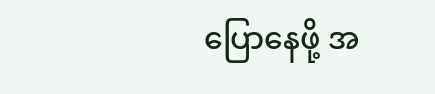ပြောနေဖို့ အ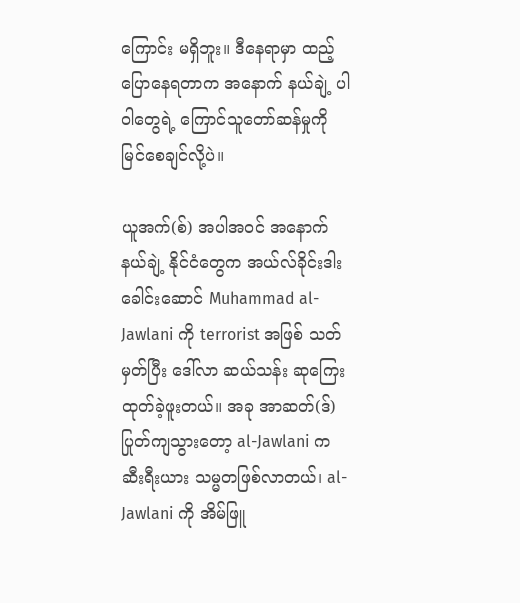ကြောင်း မရှိဘူး။ ဒီနေရာမှာ ထည့်ပြောနေရတာက အနောက် နယ်ချဲ့ ပါဝါတွေရဲ့ ကြောင်သူတော်ဆန်မှုကို မြင်စေချင်လို့ပဲ။

ယူအက်(စ်) အပါအဝင် အနောက် နယ်ချဲ့ နိုင်ငံတွေက အယ်လ်ခိုင်းဒါး ခေါင်းဆောင် Muhammad al-Jawlani ကို terrorist အဖြစ် သတ်မှတ်ပြီး ဒေါ်လာ ဆယ်သန်း ဆုကြေးထုတ်ခဲ့ဖူးတယ်။ အခု အာဆတ်(ဒ်) ပြုတ်ကျသွားတော့ al-Jawlani က ဆီးရီးယား သမ္မတဖြစ်လာတယ်၊ al-Jawlani ကို အိမ်ဖြူ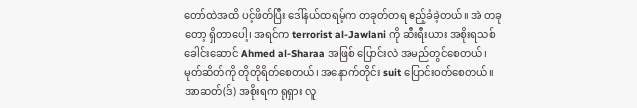တော်ထဲအထိ ပင့်ဖိတ်ပြီး ဒေါ်နယ်ထရမ့်က တခုတ်တရ ဧည့်ခံခဲ့တယ်။ အဲ တခုတော့ ရှိတာပေါ့၊ အရင်က terrorist al-Jawlani ကို ဆီးရီးယား အစိုးရသစ် ခေါင်းဆောင် Ahmed al-Sharaa အဖြစ် ပြောင်းလဲ အမည်တွင်စေတယ်၊ မုတ်ဆိတ်ကို တိုတိုရိတ်စေတယ်၊ အနောက်တိုင်း suit ပြောင်းဝတ်စေတယ်။ အာဆတ်(ဒ်) အစိုးရက ရုရှား လူ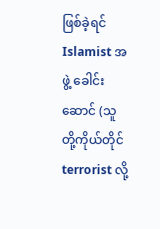ဖြစ်ခဲ့ရင် Islamist အဖွဲ့ ခေါင်းဆောင် (သူတို့ကိုယ်တိုင် terrorist လို့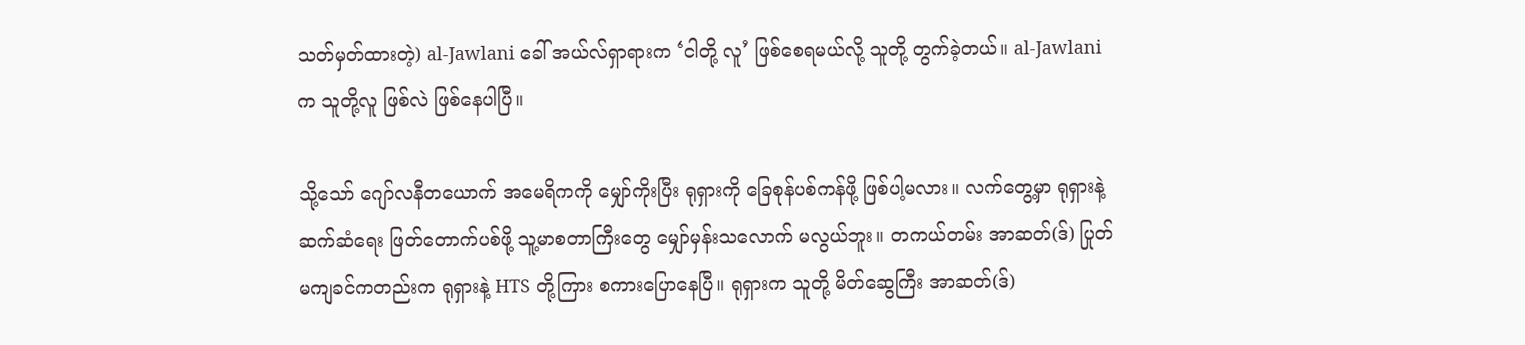သတ်မှတ်ထားတဲ့) al-Jawlani ခေါ် အယ်လ်ရှာရားက ‘ငါတို့ လူ’ ဖြစ်စေရမယ်လို့ သူတို့ တွက်ခဲ့တယ်။ al-Jawlani က သူတို့လူ ဖြစ်လဲ ဖြစ်နေပါပြီ။

သို့သော် ဂျော်လနီတယောက် အမေရိကကို မျှော်ကိုးပြီး ရုရှားကို ခြေစုန်ပစ်ကန်ဖို့ ဖြစ်ပါ့မလား။ လက်တွေ့မှာ ရုရှားနဲ့ ဆက်ဆံရေး ဖြတ်တောက်ပစ်ဖို့ သူ့မာစတာကြီးတွေ မျှော်မှန်းသလောက် မလွယ်ဘူး။ တကယ်တမ်း အာဆတ်(ဒ်) ပြုတ်မကျခင်ကတည်းက ရုရှားနဲ့ HTS တို့ကြား စကားပြောနေပြီ။ ရုရှားက သူတို့ မိတ်ဆွေကြီး အာဆတ်(ဒ်)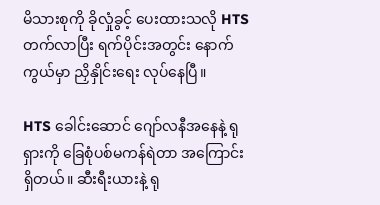မိသားစုကို ခိုလှုံခွင့် ပေးထားသလို HTS တက်လာပြီး ရက်ပိုင်းအတွင်း နောက်ကွယ်မှာ ညှိနှိုင်းရေး လုပ်နေပြီ။

HTS ခေါင်းဆောင် ဂျော်လနီအနေနဲ့ ရုရှားကို ခြေစုံပစ်မကန်ရဲတာ အကြောင်းရှိတယ်။ ဆီးရီးယားနဲ့ ရု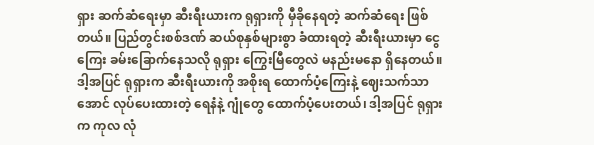ရှား ဆက်ဆံရေးမှာ ဆီးရီးယားက ရုရှားကို မှီခိုနေရတဲ့ ဆက်ဆံရေး ဖြစ်တယ်။ ပြည်တွင်းစစ်ဒဏ် ဆယ်စုနှစ်များစွာ ခံထားရတဲ့ ဆီးရီးယားမှာ ငွေကြေး ခမ်းခြောက်နေသလို ရုရှား ကြွေးမြီတွေလဲ မနည်းမနော ရှိနေတယ်။ ဒါ့အပြင် ရုရှားက ဆီးရီးယားကို အစိုးရ ထောက်ပံ့ကြေးနဲ့ ဈေးသက်သာအောင် လုပ်ပေးထားတဲ့ ရေနံနဲ့ ဂျုံတွေ ထောက်ပံ့ပေးတယ်၊ ဒါ့အပြင် ရုရှားက ကုလ လုံ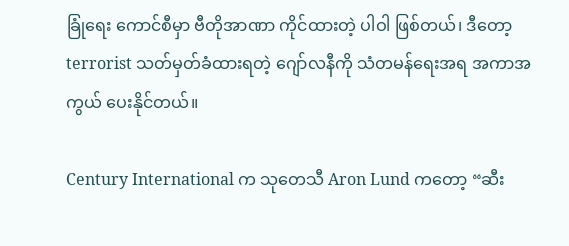ခြုံရေး ကောင်စီမှာ ဗီတိုအာဏာ ကိုင်ထားတဲ့ ပါဝါ ဖြစ်တယ်၊ ဒီတော့ terrorist သတ်မှတ်ခံထားရတဲ့ ဂျော်လနီကို သံတမန်ရေးအရ အကာအကွယ် ပေးနိုင်တယ်။

Century International က သုတေသီ Aron Lund ကတော့ “ဆီး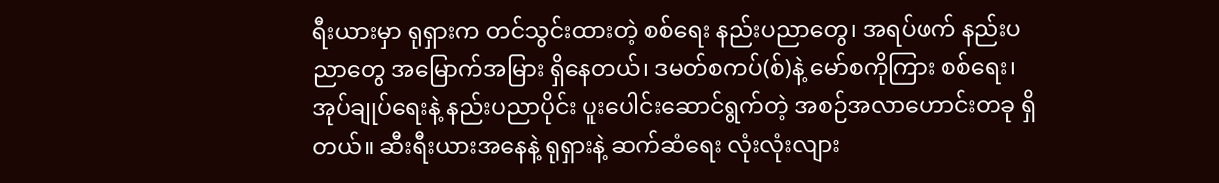ရီးယားမှာ ရုရှားက တင်သွင်းထားတဲ့ စစ်ရေး နည်းပညာတွေ၊ အရပ်ဖက် နည်းပညာတွေ အမြောက်အမြား ရှိနေတယ်၊ ဒမတ်စကပ်(စ်)နဲ့ မော်စကိုကြား စစ်ရေး၊ အုပ်ချုပ်ရေးနဲ့ နည်းပညာပိုင်း ပူးပေါင်းဆောင်ရွက်တဲ့ အစဉ်အလာဟောင်းတခု ရှိတယ်။ ဆီးရီးယားအနေနဲ့ ရုရှားနဲ့ ဆက်ဆံရေး လုံးလုံးလျား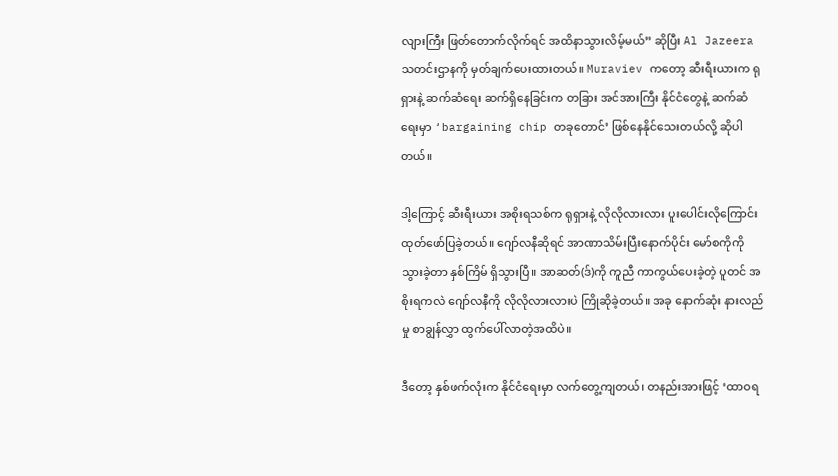လျားကြီး ဖြတ်တောက်လိုက်ရင် အထိနာသွားလိမ့်မယ်” ဆိုပြီး Al Jazeera သတင်းဌာနကို မှတ်ချက်ပေးထားတယ်။ Muraviev ကတော့ ဆီးရီးယားက ရုရှားနဲ့ ဆက်ဆံရေး ဆက်ရှိနေခြင်းက တခြား အင်အားကြီး နိုင်ငံတွေနဲ့ ဆက်ဆံရေးမှာ ‘bargaining chip တခုတောင်’ ဖြစ်နေနိုင်သေးတယ်လို့ ဆိုပါတယ်။

ဒါ့ကြောင့် ဆီးရီးယား အစိုးရသစ်က ရုရှားနဲ့ လိုလိုလားလား ပူးပေါင်းလိုကြောင်း ထုတ်ဖော်ပြခဲ့တယ်။ ဂျော်လနီဆိုရင် အာဏာသိမ်းပြီးနောက်ပိုင်း မော်စကိုကို သွားခဲ့တာ နှစ်ကြိမ် ရှိသွားပြီ။ အာဆတ်(ဒ်)ကို ကူညီ ကာကွယ်ပေးခဲ့တဲ့ ပူတင် အစိုးရကလဲ ဂျော်လနီကို လိုလိုလားလားပဲ ကြိုဆိုခဲ့တယ်။ အခု နောက်ဆုံး နားလည်မှု စာချွန်လွှာ ထွက်ပေါ်လာတဲ့အထိပဲ။

ဒီတော့ နှစ်ဖက်လုံးက နိုင်ငံရေးမှာ လက်တွေ့ကျတယ်၊ တနည်းအားဖြင့် ‘ထာဝရ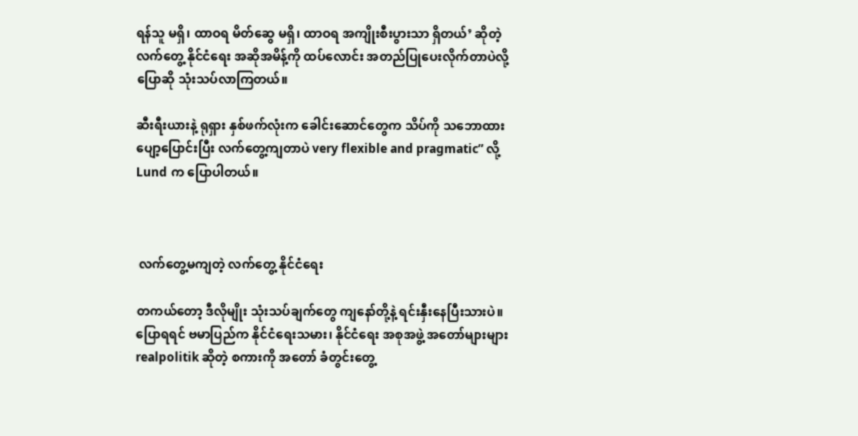ရန်သူ မရှိ၊ ထာဝရ မိတ်ဆွေ မရှိ၊ ထာဝရ အကျိုးစီးပွားသာ ရှိတယ်’ ဆိုတဲ့ လက်တွေ့ နိုင်ငံရေး အဆိုအမိန့်ကို ထပ်လောင်း အတည်ပြုပေးလိုက်တာပဲလို့ ပြောဆို သုံးသပ်လာကြတယ်။

ဆီးရီးယားနဲ့ ရုရှား နှစ်ဖက်လုံးက ခေါင်းဆောင်တွေက သိပ်ကို သဘောထား ပျော့ပြောင်းပြီး လက်တွေ့ကျတာပဲ very flexible and pragmatic” လို့ Lund က ပြောပါတယ်။



 လက်တွေ့မကျတဲ့ လက်တွေ့ နိုင်ငံရေး

တကယ်တော့ ဒီလိုမျိုး သုံးသပ်ချက်တွေ ကျနော်တို့နဲ့ ရင်းနှီးနေပြီးသားပဲ။ ပြောရရင် ဗမာပြည်က နိုင်ငံရေးသမား၊ နိုင်ငံရေး အစုအဖွဲ့ အတော်များများ realpolitik ဆိုတဲ့ စကားကို အတော် ခံတွင်းတွေ့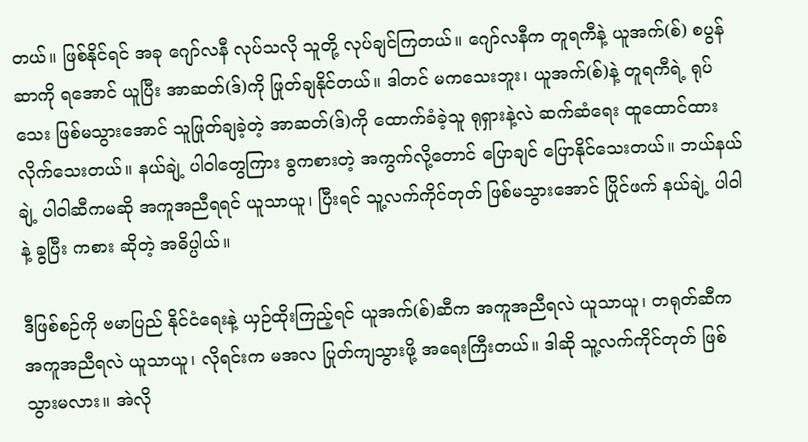တယ်။ ဖြစ်နိုင်ရင် အခု ဂျော်လနီ လုပ်သလို သူတို့ လုပ်ချင်ကြတယ်။ ဂျော်လနီက တူရကီနဲ့ ယူအက်(စ်) စပွန်ဆာကို ရအောင် ယူပြီး အာဆတ်(ဒ်)ကို ဖြုတ်ချနိုင်တယ်။ ဒါတင် မကသေးဘူး၊ ယူအက်(စ်)နဲ့ တူရကီရဲ့ ရုပ်သေး ဖြစ်မသွားအောင် သူဖြုတ်ချခဲ့တဲ့ အာဆတ်(ဒ်)ကို ထောက်ခံခဲ့သူ ရုရှားနဲ့လဲ ဆက်ဆံရေး ထူထောင်ထားလိုက်သေးတယ်။ နယ်ချဲ့ ပါဝါတွေကြား ခွကစားတဲ့ အကွက်လို့တောင် ပြောချင် ပြောနိုင်သေးတယ်။ ဘယ်နယ်ချဲ့ ပါဝါဆီကမဆို အကူအညီရရင် ယူသာယူ၊ ပြီးရင် သူ့လက်ကိုင်တုတ် ဖြစ်မသွားအောင် ပြိုင်ဖက် နယ်ချဲ့ ပါဝါနဲ့ ခွပြီး ကစား ဆိုတဲ့ အဓိပ္ပါယ်။

ဒီဖြစ်စဉ်ကို ဗမာပြည် နိုင်ငံရေးနဲ့ ယှဉ်ထိုးကြည့်ရင် ယူအက်(စ်)ဆီက အကူအညီရလဲ ယူသာယူ၊ တရုတ်ဆီက အကူအညီရလဲ ယူသာယူ၊ လိုရင်းက မအလ ပြုတ်ကျသွားဖို့ အရေးကြီးတယ်။ ဒါဆို သူ့လက်ကိုင်တုတ် ဖြစ်သွားမလား။ အဲလို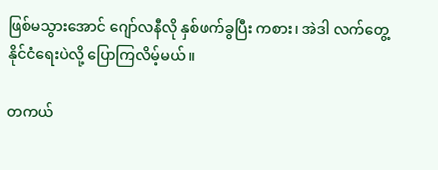ဖြစ်မသွားအောင် ဂျော်လနီလို နှစ်ဖက်ခွပြီး ကစား၊ အဲဒါ လက်တွေ့ နိုင်ငံရေးပဲလို့ ပြောကြလိမ့်မယ်။

တကယ်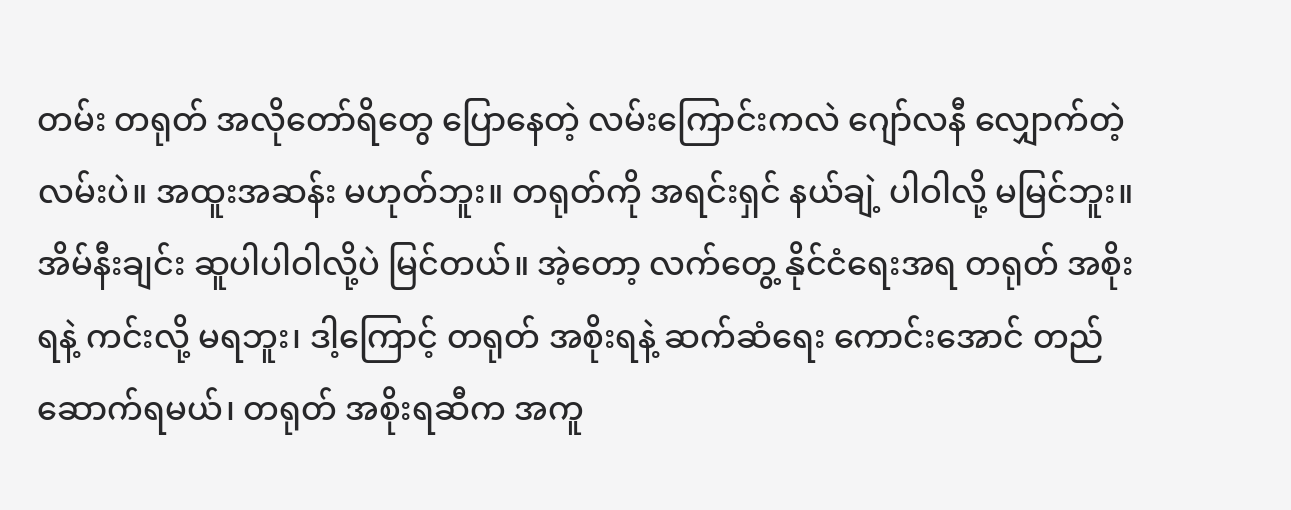တမ်း တရုတ် အလိုတော်ရိတွေ ပြောနေတဲ့ လမ်းကြောင်းကလဲ ဂျော်လနီ လျှောက်တဲ့ လမ်းပဲ။ အထူးအဆန်း မဟုတ်ဘူး။ တရုတ်ကို အရင်းရှင် နယ်ချဲ့ ပါဝါလို့ မမြင်ဘူး။ အိမ်နီးချင်း ဆူပါပါဝါလို့ပဲ မြင်တယ်။ အဲ့တော့ လက်တွေ့ နိုင်ငံရေးအရ တရုတ် အစိုးရနဲ့ ကင်းလို့ မရဘူး၊ ဒါ့ကြောင့် တရုတ် အစိုးရနဲ့ ဆက်ဆံရေး ကောင်းအောင် တည်ဆောက်ရမယ်၊ တရုတ် အစိုးရဆီက အကူ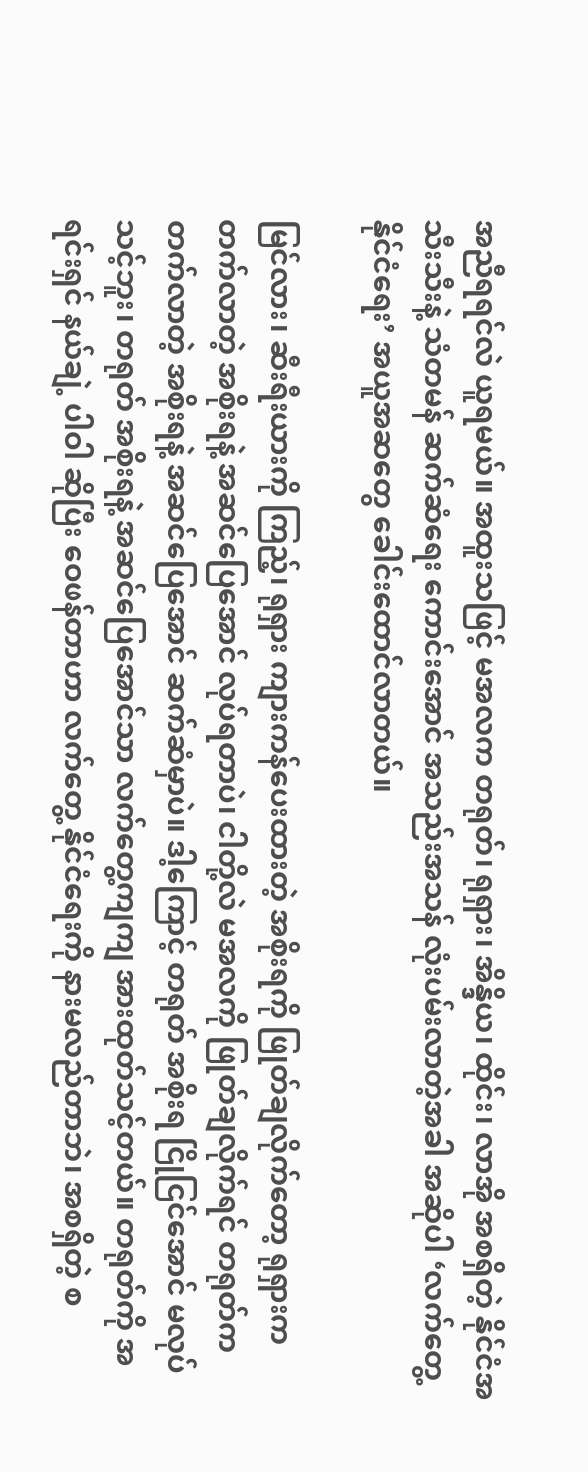အညီရရင်လဲ ယူရမယ်။ အထူးသဖြင့် မအလက တရုတ်၊ ရုရှား၊ အိန္ဒိယ၊ ထိုင်း၊ လာအို အစရှိတဲ့ နိုင်ငံအသီးသီးနဲ့ သံတမန် ဆက်ဆံရေး ကောင်းအောင် အသည်းအသန် လုံးပမ်းလာတဲ့အခါ အဆိုပါ ‘လက်တွေ့ နိုင်ငံရေး’ အယူအဆတွေ ခေါင်းထောင်လာတယ်။

မြင်လား၊ ဆီးရီးယားကို ကြည့်၊ ရုရှား ကျားကန်ပေးထားတဲ့ အစိုးရကို ဖြုတ်ချလိုက်တော့ ရုရှားက တက်လာတဲ့ အစိုးရနဲ့ အဆင်ပြေအောင် လုပ်ရတာပဲ၊ ငါတို့လဲ မအလကို ဖြုတ်ချလိုက်ရင် တရုတ်က တက်လာတဲ့ အစိုးရနဲ့ အဆင်ပြေအောင် ဆက်ဆံမှာပဲ။ ဒါ့ကြောင့် တရုတ် အစိုးရ ငြိုငြင်အောင် မလုပ်သင့်ဘူး၊ တရုတ် အစိုးရနဲ့ အဆင်ပြေအောင်သာ လက်တွေ့ကျကျ အားထုတ်သင့်တယ်။ တရုတ်ကို အရင်းရှင် နယ်ချဲ့ ပါဝါ ဆိုပြီး ဝေဖန်တာဟာ လက်တွေ့ နိုင်ငံရေးကို နားမလည်တာဘဲ၊ အစရှိတဲ့ စ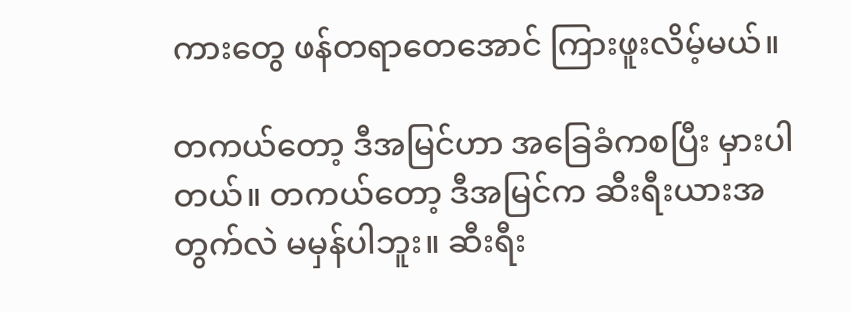ကားတွေ ဖန်တရာတေအောင် ကြားဖူးလိမ့်မယ်။

တကယ်တော့ ဒီအမြင်ဟာ အခြေခံကစပြီး မှားပါတယ်။ တကယ်တော့ ဒီအမြင်က ဆီးရီးယားအတွက်လဲ မမှန်ပါဘူး။ ဆီးရီး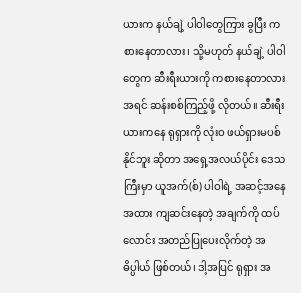ယားက နယ်ချဲ့ ပါဝါတွေကြား ခွပြီး ကစားနေတာလား၊ သို့မဟုတ် နယ်ချဲ့ ပါဝါတွေက ဆီးရီးယားကို ကစားနေတာလား အရင် ဆန်းစစ်ကြည့်ဖို့ လိုတယ်။ ဆီးရီးယားကနေ ရုရှားကို လုံးဝ ဖယ်ရှားမပစ်နိုင်ဘူး ဆိုတာ အရှေ့အလယ်ပိုင်း ဒေသကြီးမှာ ယူအက်(စ်) ပါဝါရဲ့ အဆင့်အနေအထား ကျဆင်းနေတဲ့ အချက်ကို ထပ်လောင်း အတည်ပြုပေးလိုက်တဲ့ အဓိပ္ပါယ် ဖြစ်တယ်၊ ဒါ့အပြင် ရုရှား အ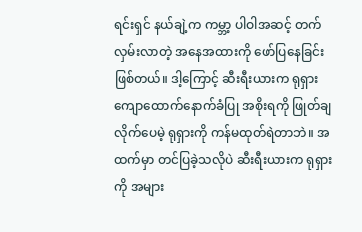ရင်းရှင် နယ်ချဲ့က ကမ္ဘာ့ ပါဝါအဆင့် တက်လှမ်းလာတဲ့ အနေအထားကို ဖော်ပြနေခြင်း ဖြစ်တယ်။ ဒါ့ကြောင့် ဆီးရီးယားက ရုရှား ကျောထောက်နောက်ခံပြု အစိုးရကို ဖြုတ်ချလိုက်ပေမဲ့ ရုရှားကို ကန်မထုတ်ရဲတာဘဲ။ အထက်မှာ တင်ပြခဲ့သလိုပဲ ဆီးရီးယားက ရုရှားကို အများ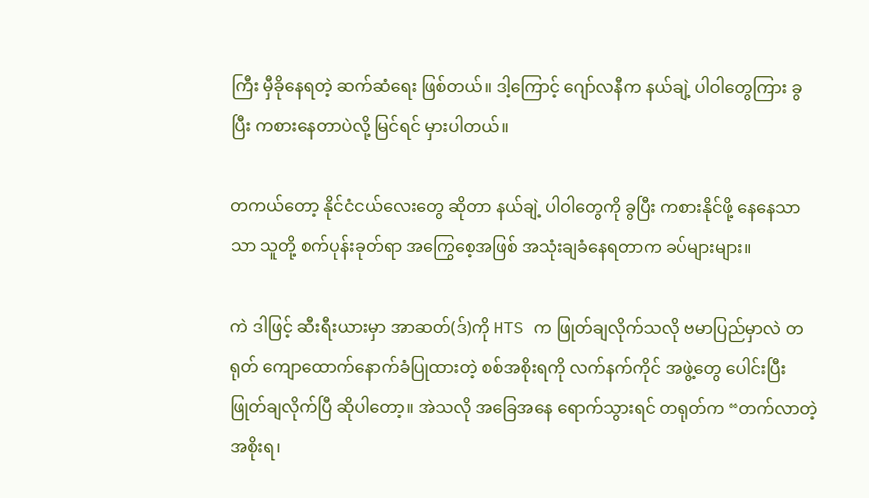ကြီး မှီခိုနေရတဲ့ ဆက်ဆံရေး ဖြစ်တယ်။ ဒါ့ကြောင့် ဂျော်လနီက နယ်ချဲ့ ပါဝါတွေကြား ခွပြီး ကစားနေတာပဲလို့ မြင်ရင် မှားပါတယ်။

တကယ်တော့ နိုင်ငံငယ်လေးတွေ ဆိုတာ နယ်ချဲ့ ပါဝါတွေကို ခွပြီး ကစားနိုင်ဖို့ နေနေသာသာ သူတို့ စက်ပုန်းခုတ်ရာ အကြွေစေ့အဖြစ် အသုံးချခံနေရတာက ခပ်များများ။

ကဲ ဒါဖြင့် ဆီးရီးယားမှာ အာဆတ်(ဒ်)ကို HTS က ဖြုတ်ချလိုက်သလို ဗမာပြည်မှာလဲ တရုတ် ကျောထောက်နောက်ခံပြုထားတဲ့ စစ်အစိုးရကို လက်နက်ကိုင် အဖွဲ့တွေ ပေါင်းပြီး ဖြုတ်ချလိုက်ပြီ ဆိုပါတော့။ အဲသလို အခြေအနေ ရောက်သွားရင် တရုတ်က “တက်လာတဲ့ အစိုးရ၊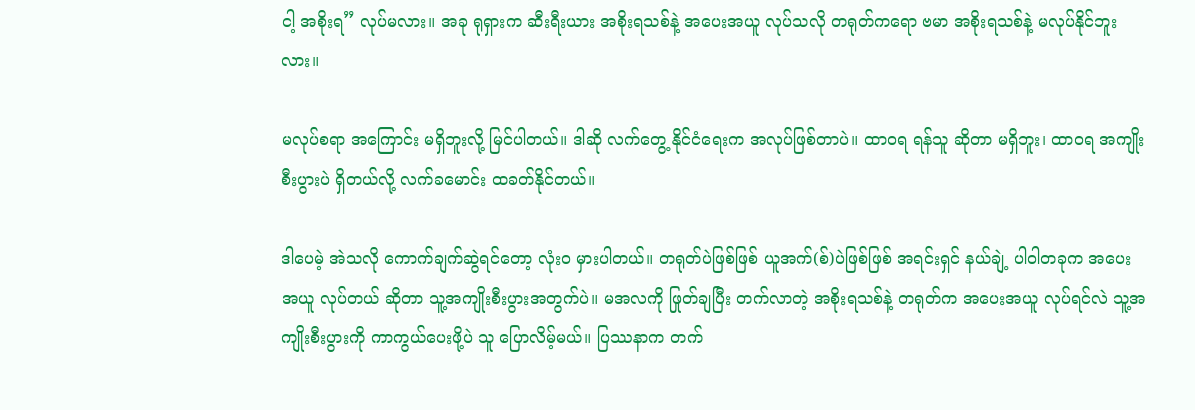ငါ့ အစိုးရ” လုပ်မလား။ အခု ရုရှားက ဆီးရီးယား အစိုးရသစ်နဲ့ အပေးအယူ လုပ်သလို တရုတ်ကရော ဗမာ အစိုးရသစ်နဲ့ မလုပ်နိုင်ဘူးလား။

မလုပ်စရာ အကြောင်း မရှိဘူးလို့ မြင်ပါတယ်။ ဒါဆို လက်တွေ့ နိုင်ငံရေးက အလုပ်ဖြစ်တာပဲ။ ထာဝရ ရန်သူ ဆိုတာ မရှိဘူး၊ ထာဝရ အကျိုးစီးပွားပဲ ရှိတယ်လို့ လက်ခမောင်း ထခတ်နိုင်တယ်။

ဒါပေမဲ့ အဲသလို ကောက်ချက်ဆွဲရင်တော့ လုံးဝ မှားပါတယ်။ တရုတ်ပဲဖြစ်ဖြစ် ယူအက်(စ်)ပဲဖြစ်ဖြစ် အရင်းရှင် နယ်ချဲ့ ပါဝါတခုက အပေးအယူ လုပ်တယ် ဆိုတာ သူ့အကျိုးစီးပွားအတွက်ပဲ။ မအလကို ဖြုတ်ချပြီး တက်လာတဲ့ အစိုးရသစ်နဲ့ တရုတ်က အပေးအယူ လုပ်ရင်လဲ သူ့အကျိုးစီးပွားကို ကာကွယ်ပေးဖို့ပဲ သူ ပြောလိမ့်မယ်။ ပြဿနာက တက်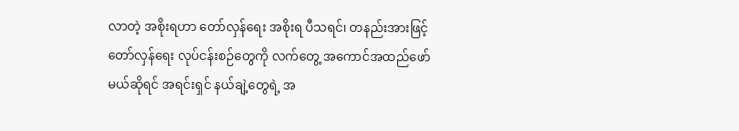လာတဲ့ အစိုးရဟာ တော်လှန်ရေး အစိုးရ ပီသရင်၊ တနည်းအားဖြင့် တော်လှန်ရေး လုပ်ငန်းစဉ်တွေကို လက်တွေ့ အကောင်အထည်ဖော်မယ်ဆိုရင် အရင်းရှင် နယ်ချဲ့တွေရဲ့ အ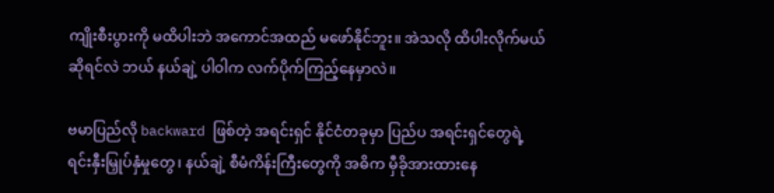ကျိုးစီးပွားကို မထိပါးဘဲ အကောင်အထည် မဖော်နိုင်ဘူး။ အဲသလို ထိပါးလိုက်မယ် ဆိုရင်လဲ ဘယ် နယ်ချဲ့ ပါဝါက လက်ပိုက်ကြည့်နေမှာလဲ။

ဗမာပြည်လို backward ဖြစ်တဲ့ အရင်းရှင် နိုင်ငံတခုမှာ ပြည်ပ အရင်းရှင်တွေရဲ့ ရင်းနှီးမြှုပ်နှံမှုတွေ၊ နယ်ချဲ့ စီမံကိန်းကြီးတွေကို အဓိက မှီခိုအားထားနေ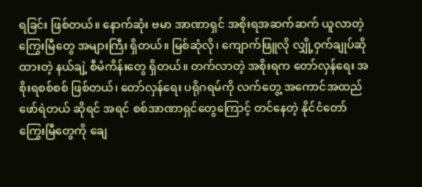ရခြင်း ဖြစ်တယ်။ နောက်ဆုံး ဗမာ အာဏာရှင် အစိုးရအဆက်ဆက် ယူလာတဲ့ ကြွေးမြီတွေ အများကြီး ရှိတယ်။ မြစ်ဆုံလို၊ ကျောက်ဖြူလို လျှို့ဝှက်ချုပ်ဆိုထားတဲ့ နယ်ချဲ့ စီမံကိန်းတွေ ရှိတယ်။ တက်လာတဲ့ အစိုးရက တော်လှန်ရေး အစိုးရစစ်စစ် ဖြစ်တယ်၊ တော်လှန်ရေး ပရိုဂရမ်ကို လက်တွေ့ အကောင်အထည်ဖော်ရဲတယ် ဆိုရင် အရင် စစ်အာဏာရှင်တွေကြောင့် တင်နေတဲ့ နိုင်ငံတော် ကြွေးမြီတွေကို ချေ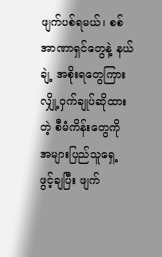ဖျက်ပစ်ရမယ်၊ စစ်အာဏာရှင်တွေနဲ့ နယ်ချဲ့ အစိုးရတွေကြား လျှို့ဝှက်ချုပ်ဆိုထားတဲ့ စီမံကိန်းတွေကို အများပြည်သူရှေ့ ဖွင့်ချပြီး ဖျက်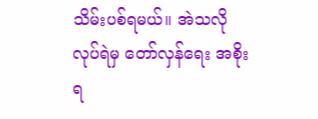သိမ်းပစ်ရမယ်။ အဲသလို လုပ်ရဲမှ တော်လှန်ရေး အစိုးရ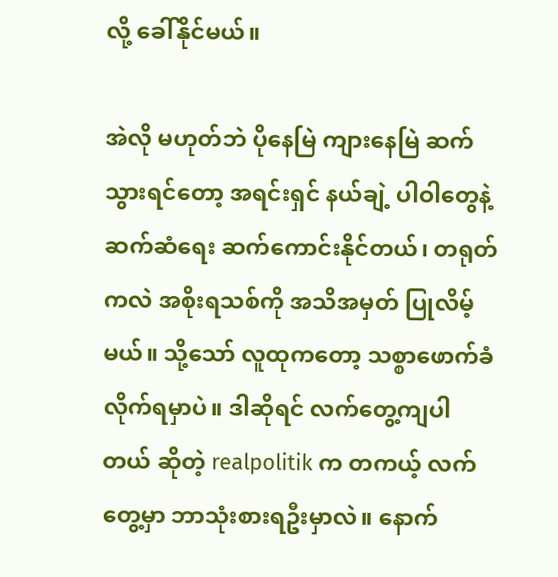လို့ ခေါ်နိုင်မယ်။

အဲလို မဟုတ်ဘဲ ပိုနေမြဲ ကျားနေမြဲ ဆက်သွားရင်တော့ အရင်းရှင် နယ်ချဲ့ ပါဝါတွေနဲ့ ဆက်ဆံရေး ဆက်ကောင်းနိုင်တယ်၊ တရုတ်ကလဲ အစိုးရသစ်ကို အသိအမှတ် ပြုလိမ့်မယ်။ သို့သော် လူထုကတော့ သစ္စာဖောက်ခံလိုက်ရမှာပဲ။ ဒါဆိုရင် လက်တွေ့ကျပါတယ် ဆိုတဲ့ realpolitik က တကယ့် လက်တွေ့မှာ ဘာသုံးစားရဦးမှာလဲ။ နောက်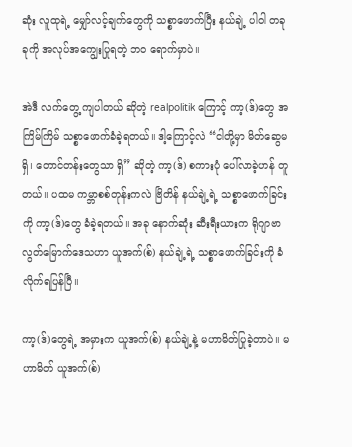ဆုံး လူထုရဲ့ မျှော်လင့်ချက်တွေကို သစ္စာဖောက်ပြီး နယ်ချဲ့ ပါဝါ တခုခုကို အလုပ်အကျွေးပြုရတဲ့ ဘဝ ရောက်မှာပဲ။

အဲဒီ လက်တွေ့ ကျပါတယ် ဆိုတဲ့ realpolitik ကြောင့် ကာ့(ဒ်)တွေ အကြိမ်ကြိမ် သစ္စာဖောက်ခံခဲ့ရတယ်။ ဒါ့ကြောင့်လဲ “ငါတို့မှာ မိတ်ဆွေမရှိ၊ တောင်တန်းတွေသာ ရှိ” ဆိုတဲ့ ကာ့(ဒ်) စကားပုံ ပေါ်လာခဲ့ဟန် တူတယ်။ ပထမ ကမ္ဘာစစ်တုန်းကလဲ ဗြိတိန် နယ်ချဲ့ရဲ့ သစ္စာဖောက်ခြင်းကို ကာ့(ဒ်)တွေ ခံခဲ့ရတယ်။ အခု နောက်ဆုံး ဆီးရီးယားက ရိုဂျာဗာ လွတ်မြောက်ဒေသဟာ ယူအက်(စ်) နယ်ချဲ့ရဲ့ သစ္စာဖောက်ခြင်းကို ခံလိုက်ရပြန်ပြီ။

ကာ့(ဒ်)တွေရဲ့ အမှားက ယူအက်(စ်) နယ်ချဲ့နဲ့ မဟာမိတ်ပြုခဲ့တာပဲ။ မဟာမိတ် ယူအက်(စ်)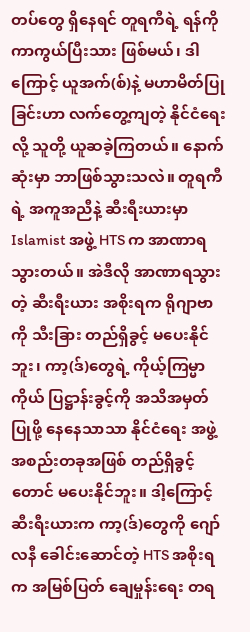တပ်တွေ ရှိနေရင် တူရကီရဲ့ ရန်ကို ကာကွယ်ပြီးသား ဖြစ်မယ်၊ ဒါကြောင့် ယူအက်(စ်)နဲ့ မဟာမိတ်ပြုခြင်းဟာ လက်တွေ့ကျတဲ့ နိုင်ငံရေးလို့ သူတို့ ယူဆခဲ့ကြတယ်။ နောက်ဆုံးမှာ ဘာဖြစ်သွားသလဲ။ တူရကီရဲ့ အကူအညီနဲ့ ဆီးရီးယားမှာ Islamist အဖွဲ့ HTS က အာဏာရသွားတယ်။ အဲဒီလို အာဏာရသွားတဲ့ ဆီးရီးယား အစိုးရက ရိုဂျာဗာကို သီးခြား တည်ရှိခွင့် မပေးနိုင်ဘူး၊ ကာ့(ဒ်)တွေရဲ့ ကိုယ့်ကြမ္မာကိုယ် ပြဋ္ဌာန်းခွင့်ကို အသိအမှတ်ပြုဖို့ နေနေသာသာ နိုင်ငံရေး အဖွဲ့အစည်းတခုအဖြစ် တည်ရှိခွင့်တောင် မပေးနိုင်ဘူး။ ဒါ့ကြောင့် ဆီးရီးယားက ကာ့(ဒ်)တွေကို ဂျော်လနီ ခေါင်းဆောင်တဲ့ HTS အစိုးရက အမြစ်ပြတ် ချေမှုန်းရေး တရ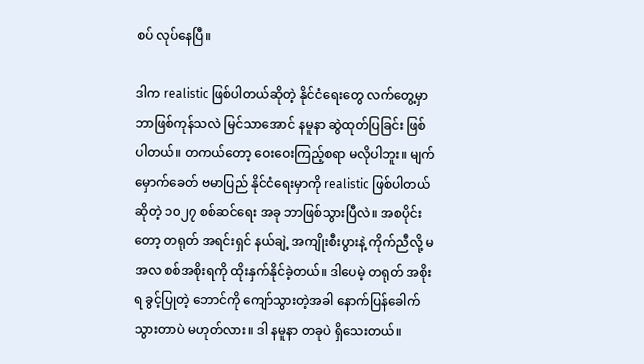စပ် လုပ်နေပြီ။

ဒါက realistic ဖြစ်ပါတယ်ဆိုတဲ့ နိုင်ငံရေးတွေ လက်တွေ့မှာ ဘာဖြစ်ကုန်သလဲ မြင်သာအောင် နမူနာ ဆွဲထုတ်ပြခြင်း ဖြစ်ပါတယ်။ တကယ်တော့ ဝေးဝေးကြည့်စရာ မလိုပါဘူး။ မျက်မှောက်ခေတ် ဗမာပြည် နိုင်ငံရေးမှာကို realistic ဖြစ်ပါတယ် ဆိုတဲ့ ၁၀၂၇ စစ်ဆင်ရေး အခု ဘာဖြစ်သွားပြီလဲ။ အစပိုင်းတော့ တရုတ် အရင်းရှင် နယ်ချဲ့ အကျိုးစီးပွားနဲ့ ကိုက်ညီလို့ မအလ စစ်အစိုးရကို ထိုးနှက်နိုင်ခဲ့တယ်။ ဒါပေမဲ့ တရုတ် အစိုးရ ခွင့်ပြုတဲ့ ဘောင်ကို ကျော်သွားတဲ့အခါ နောက်ပြန်ခေါက်သွားတာပဲ မဟုတ်လား။ ဒါ နမူနာ တခုပဲ ရှိသေးတယ်။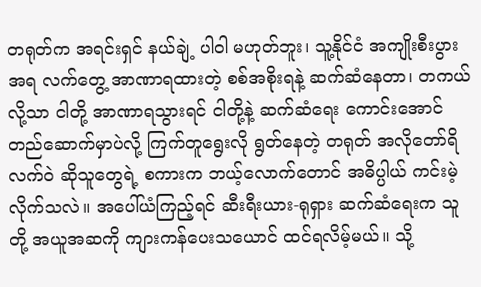တရုတ်က အရင်းရှင် နယ်ချဲ့ ပါဝါ မဟုတ်ဘူး၊ သူ့နိုင်ငံ အကျိုးစီးပွားအရ လက်တွေ့ အာဏာရထားတဲ့ စစ်အစိုးရနဲ့ ဆက်ဆံနေတာ၊ တကယ်လို့သာ ငါတို့ အာဏာရသွားရင် ငါတို့နဲ့ ဆက်ဆံရေး ကောင်းအောင် တည်ဆောက်မှာပဲလို့ ကြက်တူရွေးလို ရွတ်နေတဲ့ တရုတ် အလိုတော်ရိ လက်ဝဲ ဆိုသူတွေရဲ့ စကားက ဘယ့်လောက်တောင် အဓိပ္ပါယ် ကင်းမဲ့လိုက်သလဲ။ အပေါ်ယံကြည့်ရင် ဆီးရီးယား-ရုရှား ဆက်ဆံရေးက သူတို့ အယူအဆကို ကျားကန်ပေးသယောင် ထင်ရလိမ့်မယ်။ သို့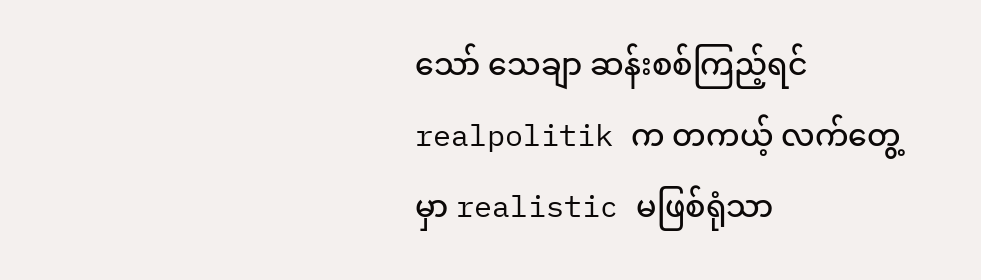သော် သေချာ ဆန်းစစ်ကြည့်ရင် realpolitik က တကယ့် လက်တွေ့မှာ realistic မဖြစ်ရုံသာ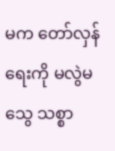မက တော်လှန်ရေးကို မလွဲမသွေ သစ္စာ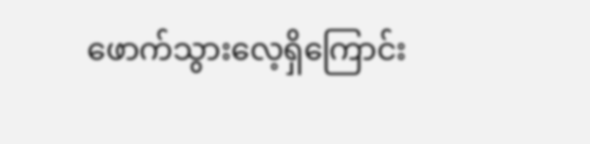ဖောက်သွားလေ့ရှိကြောင်း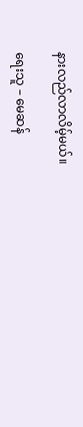နားလည်လာလိမ့်မယ်။

ရေးသူ – မေဆန်